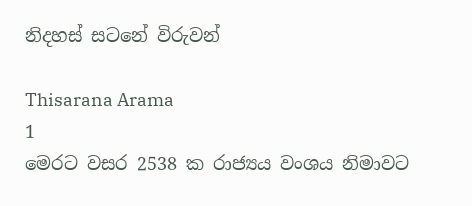නිදහස් සටනේ විරුවන්

Thisarana Arama
1
මෙරට වසර 2538 ක රාජ්‍යය වංශය නිමාවට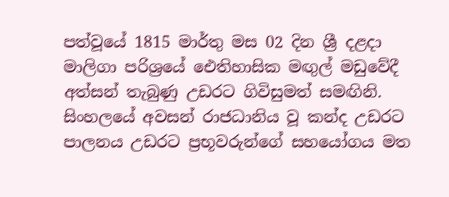පත්වූයේ 1815 මාර්තු මස 02 දින ශ්‍රී දළදා මාලිගා පරිශ්‍රයේ ඓතිහාසික මඟුල් මඩුවේදී අත්සන් තැබුණු උඩරට ගිවිසුමත් සමඟිනි. සිංහලයේ අවසන් රාජධානිය වූ කන්ද උඩරට පාලනය උඩරට ප්‍රභූවරුන්ගේ සහයෝගය මත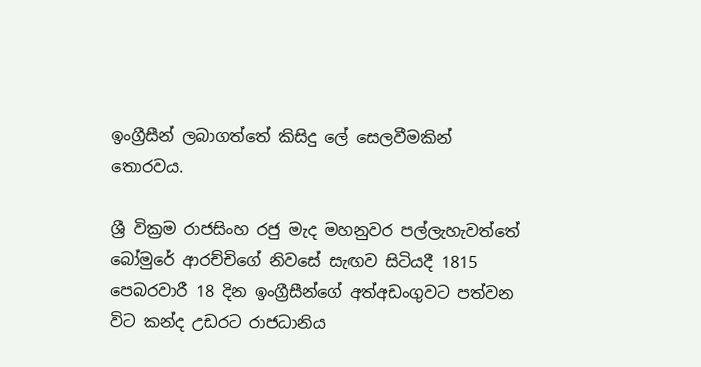ඉංග්‍රීසීන් ලබාගත්තේ කිසිදු ලේ සෙලවීමකින් තොරවය.

ශ්‍රී වික්‍රම රාජසිංහ රජු මැද මහනුවර පල්ලැහැවත්තේ බෝමුරේ ආරච්චිගේ නිවසේ සැඟව සිටියදී 1815 පෙබරවාරී 18 දින ඉංග්‍රීසීන්ගේ අත්අඩංගුවට පත්වන විට කන්ද උඩරට රාජධානිය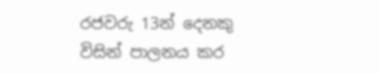රජවරු 13න් දෙනකු විසින් පාලනය කර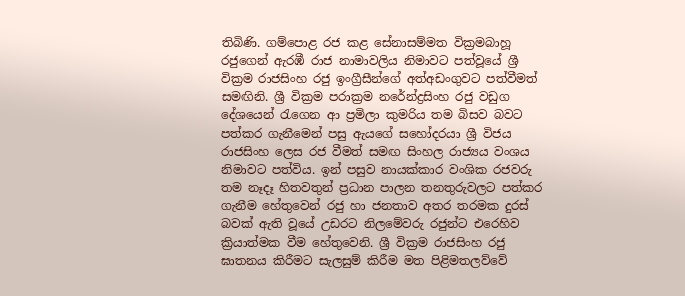තිබිණි. ගම්පොළ රජ කළ සේනාසම්මත වික්‍රමබාහූ රජුගෙන් ඇරඹී රාජ නාමාවලිය නිමාවට පත්වූයේ ශ්‍රී වික්‍රම රාජසිංහ රජු ඉංග්‍රීසීන්ගේ අත්අඩංගුවට පත්වීමත් සමඟිනි. ශ්‍රී වික්‍රම පරාක්‍රම නරේන්ද්‍රසිංහ රජු වඩුග දේශයෙන් රැගෙන ආ ප්‍රමිලා කුමරිය තම බිසව බවට පත්කර ගැනීමෙන් පසු ඇයගේ සහෝදරයා ශ්‍රී විජය රාජසිංහ ලෙස රජ වීමත් සමඟ සිංහල රාජ්‍යය වංශය නිමාවට පත්විය. ඉන් පසුව නායක්කාර වංශික රජවරු තම නෑදෑ හිතවතුන් ප්‍රධාන පාලන තනතුරුවලට පත්කර ගැනීම හේතුවෙන් රජු හා ජනතාව අතර තරමක දුරස් බවක් ඇති වූයේ උඩරට නිලමේවරු රජුන්ට එරෙහිව ක්‍රියාත්මක වීම හේතුවෙනි. ශ්‍රී වික්‍රම රාජසිංහ රජු ඝාතනය කිරීමට සැලසුම් කිරීම මත පිළිමතලව්වේ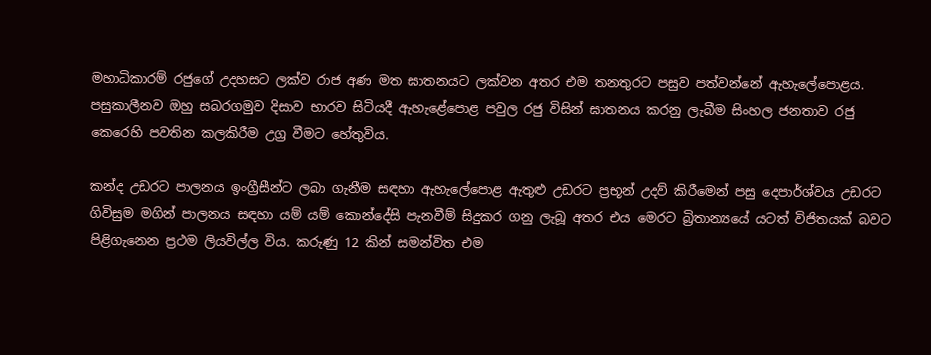මහාධිකාරම් රජුගේ උදහසට ලක්ව රාජ අණ මත ඝාතනයට ලක්වන අතර එම තනතුරට පසුව පත්වන්නේ ඇහැලේපොළය. පසුකාලීනව ඔහු සබරගමුව දිසාව භාරව සිටියදී ඇහැළේපොළ පවුල රජු විසින් ඝාතනය කරනු ලැබීම සිංහල ජනතාව රජු කෙරෙහි පවතින කලකිරීම උග්‍ර වීමට හේතුවිය.

කන්ද උඩරට පාලනය ඉංග්‍රීසීන්ට ලබා ගැනීම සඳහා ඇහැලේපොළ ඇතුළු උඩරට ප්‍රභූන් උදව් කිරීමෙන් පසු දෙපාර්ශ්වය උඩරට ගිවිසුම මගින් පාලනය සඳහා යම් යම් කොන්දේසි පැනවීම් සිදුකර ගනු ලැබූ අතර එය මෙරට බ්‍රිතාන්‍යයේ යටත් විජිතයක් බවට පිළිගැනෙන ප්‍රථම ලියවිල්ල විය. කරුණු 12 කින් සමන්විත එම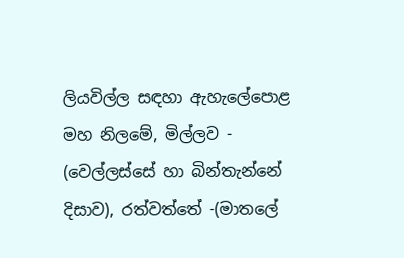ලියවිල්ල සඳහා ඇහැලේපොළ මහ නිලමේ, මිල්ලව - (වෙල්ලස්‌සේ හා බින්තැන්නේ දිසාව), රත්වත්තේ -(මාතලේ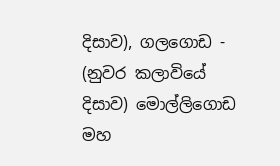දිසාව), ගලගොඩ - (නුවර කලාවියේ දිසාව) මොල්ලිගොඩ මහ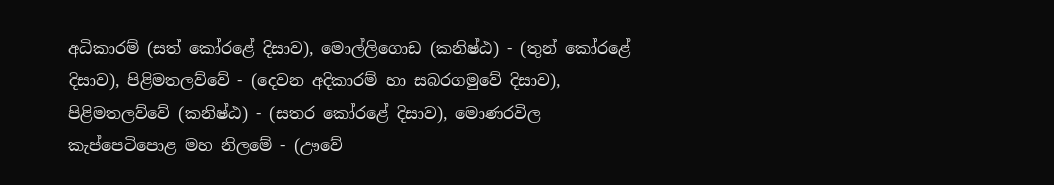අධිකාරම් (සත් කෝරළේ දිසාව), මොල්ලිගොඩ (කනිෂ්ඨ) - (තුන් කෝරළේ දිසාව), පිළිමතලව්වේ - (දෙවන අදිකාරම් හා සබරගමුවේ දිසාව), පිළිමතලව්වේ (කනිෂ්ඨ) - (සතර කෝරළේ දිසාව), මොණරවිල කැප්පෙටිපොළ මහ නිලමේ - (ඌවේ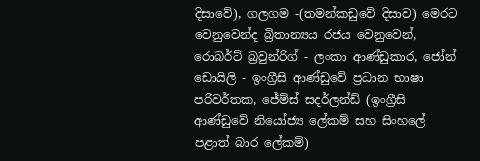දිසාවේ), ගලගම -(තමන්කඩුවේ දිසාව) මෙරට වෙනුවෙන්ද බ්‍රිතාන්‍යය රජය වෙනුවෙන්, රොබර්ට්‌ බ්‍රවුන්රිග් - ලංකා ආණ්ඩුකාර, ජෝන් ඩොයිලි - ඉංග්‍රීසි ආණ්‌ඩුවේ ප්‍රධාන භාෂා පරිවර්තක, ජේම්ස්‌ සදර්ලන්ඩ් (ඉංග්‍රීසි ආණ්‌ඩුවේ නියෝජ්‍ය ලේකම් සහ සිංහලේ පළාත් බාර ලේකම්)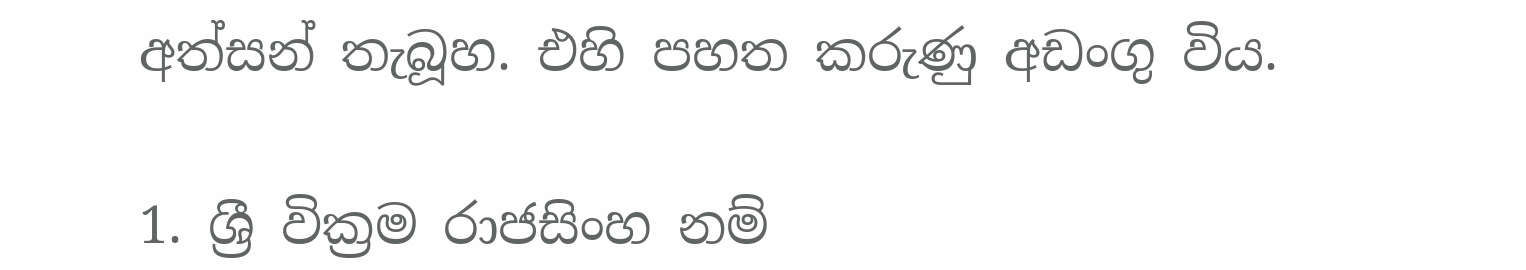අත්සන් තැබූහ. එහි පහත කරුණු අඩංගු විය.

1. ශ්‍රී වික්‍රම රාජසිංහ නම්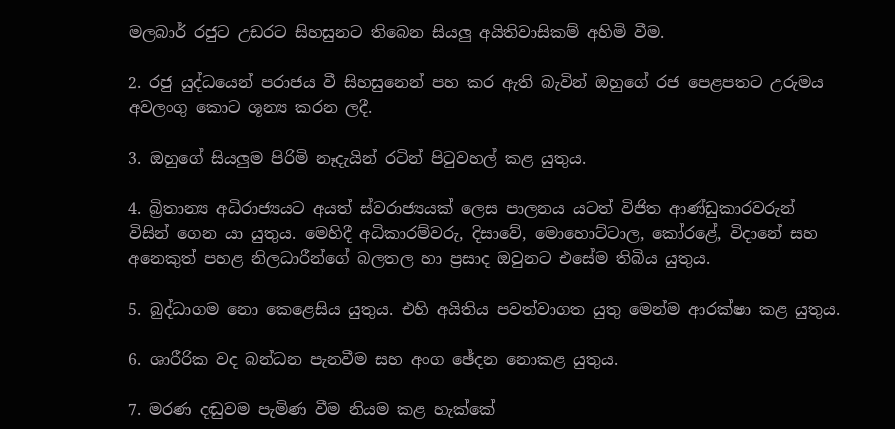මලබාර් රජුට උඩරට සිහසුනට තිබෙන සියලු අයිතිවාසිකම් අහිමි වීම.

2. රජු යුද්ධයෙන් පරාජය වී සිහසුනෙන් පහ කර ඇති බැවින් ඔහුගේ රජ පෙළපතට උරුමය අවලංගු කොට ශූන්‍ය කරන ලදී.

3. ඔහුගේ සියලුම පිරිමි නෑදැයින් රටින් පිටුවහල් කළ යුතුය.

4. බ්‍රිතාන්‍ය අධිරාජ්‍යයට අයත් ස්වරාජ්‍යයක් ලෙස පාලනය යටත් විජිත ආණ්ඩුකාරවරුන් විසින් ගෙන යා යුතුය. මෙහිදී අධිකාරම්වරු, දිසාවේ, මොහොට්ටාල, කෝරළේ, විදානේ සහ අනෙකුත් පහළ නිලධාරීන්ගේ බලතල හා ප්‍රසාද ඔවුනට එසේම තිබිය යුතුය.

5. බුද්ධාගම නො කෙළෙසිය යුතුය. එහි අයිතිය පවත්වාගත යුතු මෙන්ම ආරක්ෂා කළ යුතුය.

6. ශාරීරික වද බන්ධන පැනවීම සහ අංග ඡේදන නොකළ යුතුය.

7. මරණ දඬුවම පැමිණ වීම නියම කළ හැක්කේ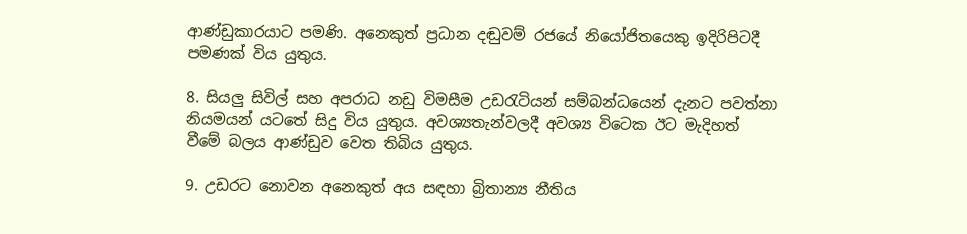ආණ්ඩුකාරයාට පමණි. අනෙකුත් ප්‍රධාන දඬුවම් රජයේ නියෝජිතයෙකු ඉදිරිපිටදී පමණක් විය යුතුය.

8. සියලු සිවිල් සහ අපරාධ නඩු විමසීම උඩරැටියන් සම්බන්ධයෙන් දැනට පවත්නා නියමයන් යටතේ සිදු විය යුතුය. අවශ්‍යතැන්වලදී අවශ්‍ය විටෙක ඊට මැදිහත් වීමේ බලය ආණ්ඩුව වෙත තිබිය යුතුය.

9. උඩරට නොවන අනෙකුත් අය සඳහා බ්‍රිතාන්‍ය නීතිය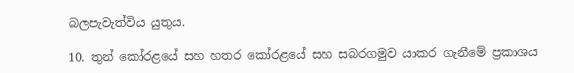බලපැවැත්විය යුතුය.

10. තුන් කෝරළයේ සහ හතර කෝරළයේ සහ සබරගමුව යාකර ගැනීමේ ප්‍රකාශය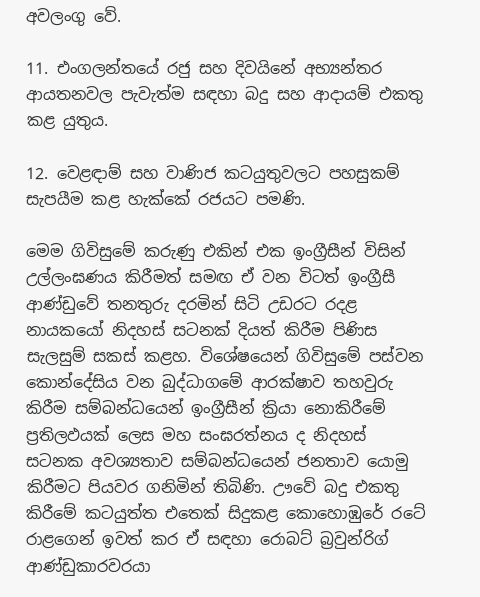අවලංගු වේ.

11. එංගලන්තයේ රජු සහ දිවයිනේ අභ්‍යන්තර ආයතනවල පැවැත්ම සඳහා බදු සහ ආදායම් එකතු කළ යුතුය.

12. වෙළඳාම් සහ වාණිජ කටයුතුවලට පහසුකම් සැපයීම කළ හැක්කේ රජයට පමණි.

මෙම ගිවිසුමේ කරුණු එකින් එක ඉංග්‍රීසීන් විසින් උල්ලංඝණය කිරීමත් සමඟ ඒ වන විටත් ඉංග්‍රීසී ආණ්ඩුවේ තනතුරු දරමින් සිටි උඩරට රදළ නායකයෝ නිදහස් සටනක් දියත් කිරීම පිණිස සැලසුම් සකස් කළහ. විශේෂයෙන් ගිවිසුමේ පස්වන කොන්දේසිය වන බුද්ධාගමේ ආරක්ෂාව තහවුරු කිරීම සම්බන්ධයෙන් ඉංග්‍රීසීන් ක්‍රියා නොකිරීමේ ප්‍රතිලඵයක් ලෙස මහ සංඝරත්නය ද නිදහස් සටනක අවශ්‍යතාව සම්බන්ධයෙන් ජනතාව යොමු කිරීමට පියවර ගනිමින් තිබිණි. ඌවේ බදු එකතු කිරීමේ කටයුත්ත එතෙක් සිදුකළ කොහොඹුරේ රටේ රාළගෙන් ඉවත් කර ඒ සඳහා රොබට් බ්‍රවුන්රිග් ආණ්ඩුකාරවරයා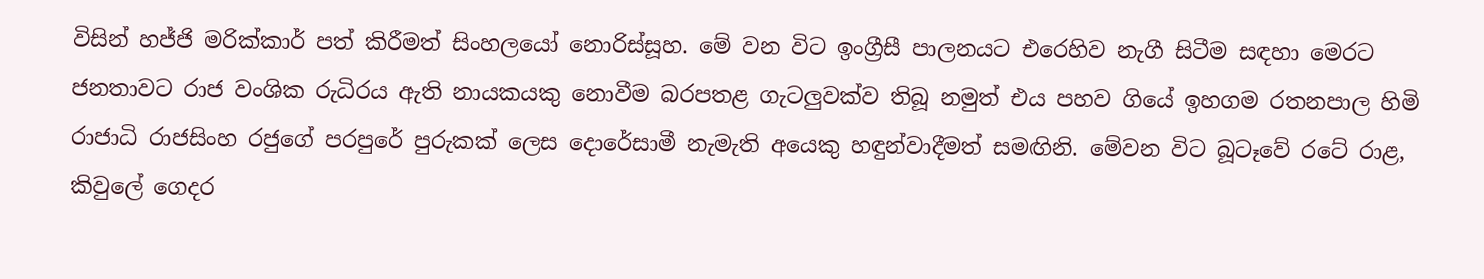විසින් හජ්ජි මරික්කාර් පත් කිරීමත් සිංහලයෝ නොරිස්සූහ. මේ වන විට ඉංග්‍රීසී පාලනයට එරෙහිව නැගී සිටීම සඳහා මෙරට ජනතාවට රාජ වංශික රුධිරය ඇති නායකයකු නොවීම බරපතළ ගැටලුවක්ව තිබූ නමුත් එය පහව ගියේ ඉහගම රතනපාල හිමි රාජාධි රාජසිංහ රජුගේ පරපුරේ පුරුකක් ලෙස දොරේසාමී නැමැති අයෙකු හඳුන්වාදීමත් සමඟිනි. මේවන විට බූටෑවේ රටේ රාළ, කිවුලේ ගෙදර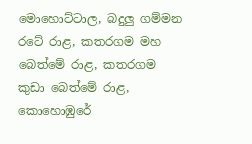මොහොට්ටාල, බදුලු ගම්මන රටේ රාළ, කතරගම මහ බෙත්මේ රාළ, කතරගම කුඩා බෙත්මේ රාළ, කොහොඹුරේ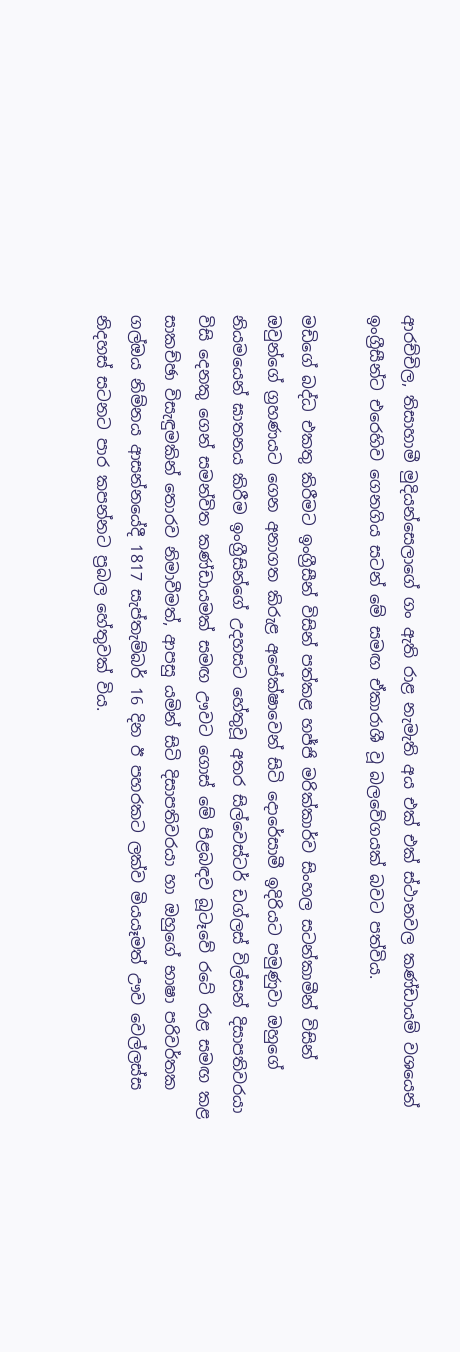ආරච්චිල, තිසාහාමී මුදියන්සෙලාගේ ගං ඇති රාළ නැමැති අය එක් එක් ස්ථානවල කණ්ඩායම් වශයෙන් ඉංග්‍රීසීන්ට එරෙහිව ගෙනගිය සටන් මේ සමඟ ඒකාරාශී වූ බලවේගයක් බවට පත්විය.

මඩිගේ බද්ධ එකතු කිරීමට ඉංග්‍රීසීන් විසින් පත්කළ හජ්ජි මරික්කාර්ව සිංහල සටන්කාමීන් විසින් ඔවුන්ගේ ග්‍රහණයට ගෙන අනාගත කිරුළ අපේක්ෂාවෙන් සිටි දොරේසාමී ඉදිරියට පමුණුවා ඔහුගේ නියමයෙන් ඝාතනය කිරීම ඉංග්‍රීසින්ගේ උදහසට හේතුවූ අතර සිල්වෙස්ටර් ඩග්ලස් විල්සන් දිසාපතිවරයා විසි දෙනකු ගෙන් සමන්විත කණ්ඩායමක් සමඟ ඌවට ගොස් මේ පිළබඳව බූටෑවේ රටේ රාළ සමඟ කළ සාකච්ඡා විසැඳුමකින් තොරව නිමාවීමත්, ආපසු යමින් සිටි දිසාපතිවරයා හා ඔහුගේ භාෂා පරිවර්තක ගල්ඔය නිම්නය ආසන්නයේදී 1817 සැප්තැම්බර් 16 දින ඊ පහරකට ලක්ව මියයෑමත් ඌව වෙල්ලස්ස නිදහස් සටනට පාර කපන්නට ප්‍රබල හේතුවක් විය.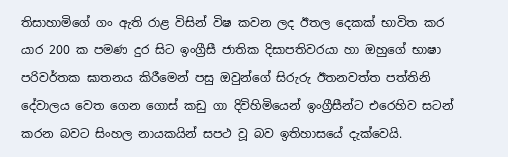තිසාහාමිගේ ගං ඇති රාළ විසින් විෂ කවන ලද ඊතල දෙකක් භාවිත කර යාර 200 ක පමණ දුර සිට ඉංග්‍රීසී ජාතික දිසාපතිවරයා හා ඔහුගේ භාෂා පරිවර්තක ඝාතනය කිරීමෙන් පසු ඔවුන්ගේ සිරුරු ඊතනවත්ත පත්තිනි දේවාලය වෙත ගෙන ගොස් කඩු ගා දිවිහිමියෙන් ඉංග්‍රීසීන්ට එරෙහිව සටන් කරන බවට සිංහල නායකයින් සපථ වූ බව ඉතිහාසයේ දැක්වෙයි.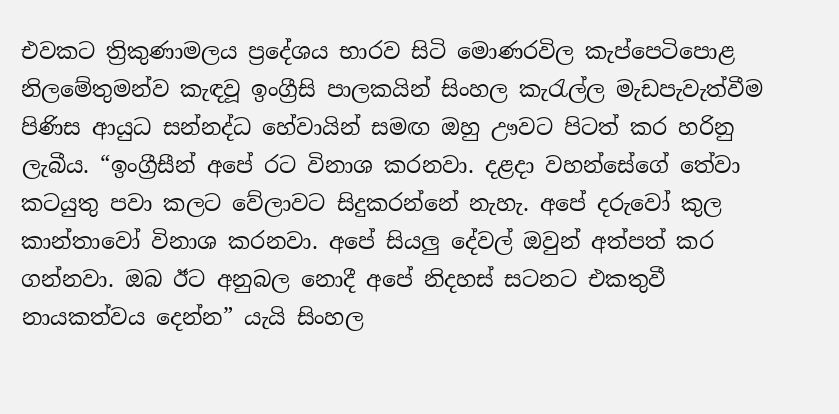එවකට ත්‍රිකුණාමලය ප්‍රදේශය භාරව සිටි මොණරවිල කැප්පෙටිපොළ නිලමේතුමන්ව කැඳවූ ඉංග්‍රීසි පාලකයින් සිංහල කැරැල්ල මැඩපැවැත්වීම පිණිස ආයුධ සන්නද්ධ හේවායින් සමඟ ඔහු ඌවට පිටත් කර හරිනු ලැබීය. “ඉංග්‍රීසීන් අපේ රට විනාශ කරනවා. දළදා වහන්සේගේ තේවා කටයුතු පවා කලට වේලාවට සිදුකරන්නේ නැහැ. අපේ දරුවෝ කුල කාන්තාවෝ විනාශ කරනවා. අපේ සියලු දේවල් ඔවුන් අත්පත් කර ගන්නවා. ඔබ ඊට අනුබල නොදී අපේ නිදහස් සටනට එකතුවී නායකත්වය දෙන්න” යැයි සිංහල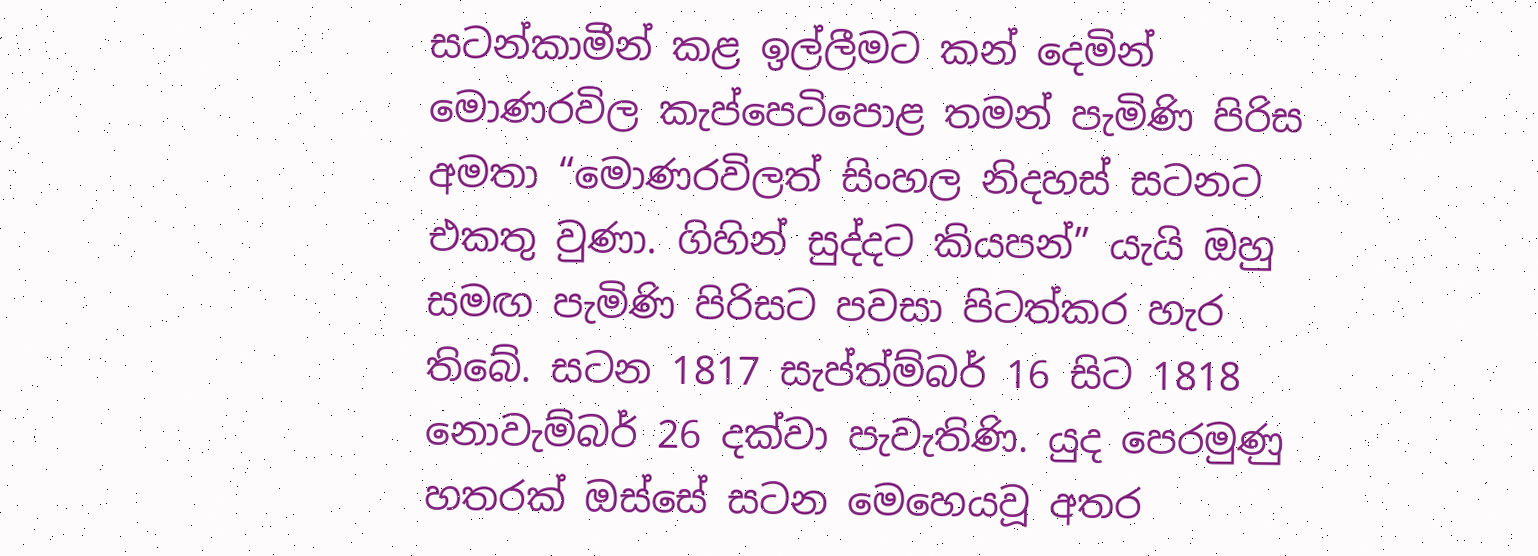සටන්කාමීන් කළ ඉල්ලීමට කන් දෙමින් මොණරවිල කැප්පෙටිපොළ තමන් පැමිණි පිරිස අමතා “මොණරවිලත් සිංහල නිදහස් සටනට එකතු වුණා. ගිහින් සුද්දට කියපන්” යැයි ඔහු සමඟ පැමිණි පිරිසට පවසා පිටත්කර හැර තිබේ. සටන 1817 සැප්ත්ම්බර් 16 සිට 1818 නොවැම්බර් 26 දක්වා පැවැතිණි. යුද පෙරමුණු හතරක් ඔස්සේ සටන මෙහෙයවූ අතර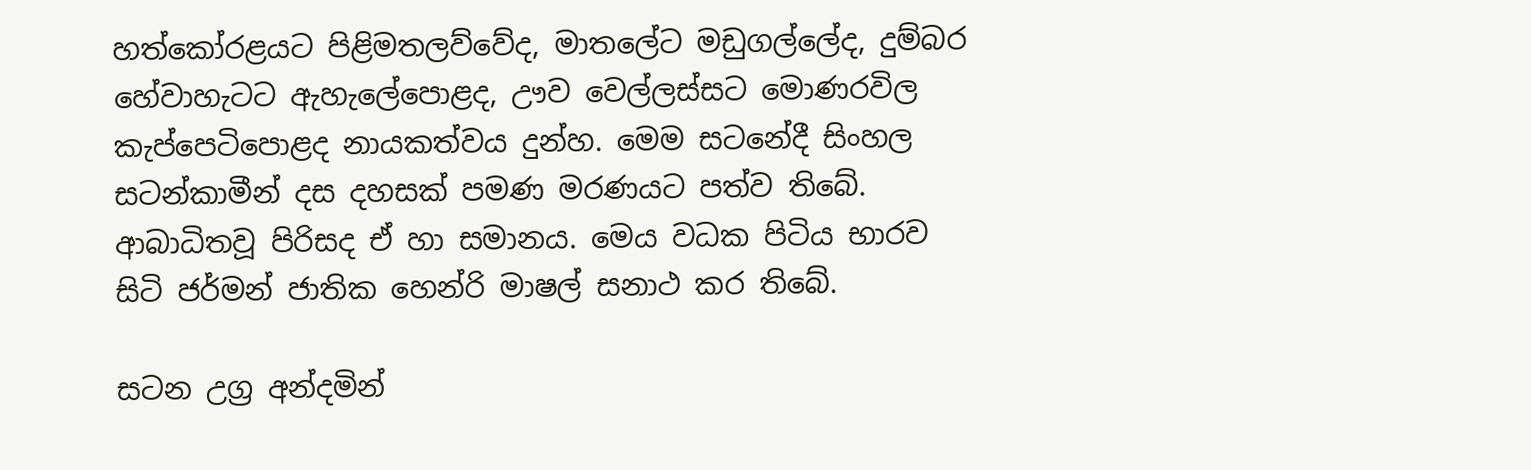හත්කෝරළයට පිළිමතලව්වේද, මාතලේට මඩුගල්ලේද, දුම්බර හේවාහැටට ඇහැලේපොළද, ඌව වෙල්ලස්සට මොණරවිල කැප්පෙටිපොළද නායකත්වය දුන්හ. මෙම සටනේදී සිංහල සටන්කාමීන් දස දහසක් පමණ මරණයට පත්ව තිබේ. ආබාධිතවූ පිරිසද ඒ හා සමානය. මෙය වධක පිටිය භාරව සිටි ජර්මන් ජාතික හෙන්රි මාෂල් සනාථ කර තිබේ.

සටන උග්‍ර අන්දමින්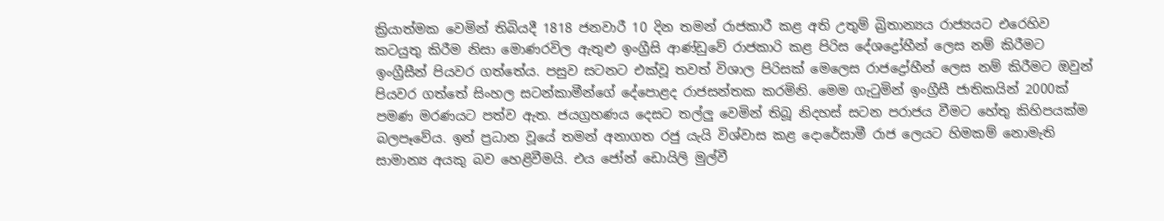ක්‍රියාත්මක වෙමින් තිබියදී 1818 ජනවාරී 10 දින තමන් රාජකාරී කළ අති උතුම් බ්‍රිතාන්‍යය රාජ්‍යයට එරෙහිව කටයුතු කිරීම නිසා මොණරවිල ඇතුළු ඉංග්‍රීසි ආණ්ඩුවේ රාජකාරි කළ පිරිස දේශද්‍රෝහීන් ලෙස නම් කිරීමට ඉංග්‍රීසීන් පියවර ගත්තේය. පසුව සටනට එක්වූ තවත් විශාල පිරිසක් මෙලෙස රාජද්‍රෝහීන් ලෙස නම් කිරීමට ඔවුන් පියවර ගත්තේ සිංහල සටන්කාමීන්ගේ දේපොළද රාජසන්තක කරමිනි. මෙම ගැටුමින් ඉංග්‍රීසී ජාතිකයින් 2000ක් පමණ මරණයට පත්ව ඇත. ජයග්‍රහණය දෙසට තල්ලු වෙමින් තිබූ නිදහස් සටන පරාජය වීමට හේතු කිහිපයක්ම බලපෑවේය. ඉන් ප්‍රධාන වූයේ තමන් අනාගත රජු යැයි විශ්වාස කළ දොරේසාමී රාජ‍ ලෙයට හිමකම් නොමැති සාමාන්‍ය අයකු බව හෙළිවීමයි. එය ජෝන් ඩොයිලි මුල්වී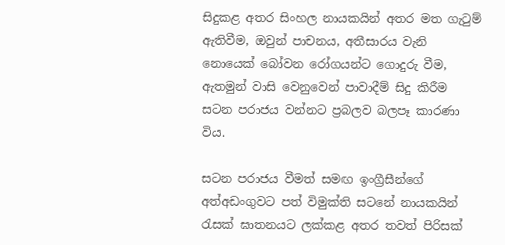සිදුකළ අතර සිංහල නායකයින් අතර මත ගැටුම් ඇතිවීම, ඔවුන් පාචනය, අතීසාරය වැනි නොයෙක් බෝවන රෝගයන්ට ගොදුරු වීම, ඇතමුන් වාසි වෙනුවෙන් පාවාදීම් සිදු කිරීම සටන පරාජය වන්නට ප්‍රබලව බලපෑ කාරණා විය.

සටන පරාජය වීමත් සමඟ ඉංග්‍රීසීන්ගේ අත්අඩංගුවට පත් විමුක්ති සටනේ නායකයින් රැසක් ඝාතනයට ලක්කළ අතර තවත් පිරිසක්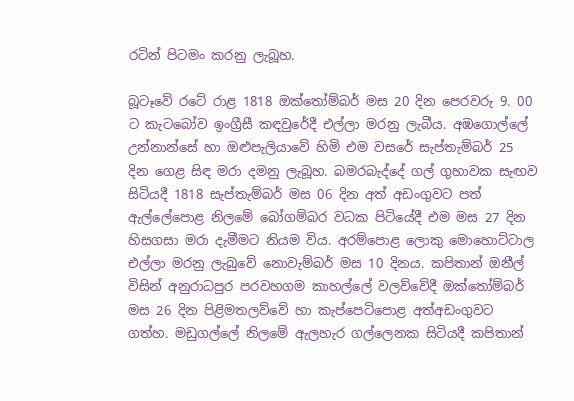රටින් පිටමං කරනු ලැබූහ.

බූටෑවේ රටේ රාළ 1818 ඔක්තෝම්බර් මස 20 දින පෙරවරු 9. 00 ට කැටබෝව ඉංග්‍රීසී කඳවුරේදී එල්ලා මරනු ලැබීය. අඹගොල්ලේ උන්නාන්සේ හා ඔළුපැලියාවේ හිමි එම වසරේ සැප්තැම්බර් 25 දින ගෙළ සිඳ මරා දමනු ලැබූහ. බමරබැද්දේ ගල් ගුහාවක සැඟව සිටියදී 1818 සැප්තැම්බර් මස 06 දින අත් අඩංගුවට පත් ඇල්ලේපොළ නිලමේ බෝගම්බර වධක පිටියේදී එම මස 27 දින හිසගසා මරා දැමීමට නියම විය. අරම්පොළ ලොකු මොහොට්ටාල එල්ලා මරනු ලැබුවේ නොවැම්බර් මස 10 දිනය. කපිතාන් ඔනීල් විසින් අනුරාධපුර පරවහගම කාහල්ලේ වලව්වේදී ඔක්තෝම්බර් මස 26 දින පිළිමතලව්වේ හා කැප්පෙටිපොළ අත්අඩංගුවට ගත්හ. මඩුගල්ලේ නිලමේ ඇලහැර ගල්ලෙනක සිටියදී කපිතාන්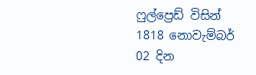ෆුල්ප්‍රෙඩ් විසින් 1818 නොවැම්බර් 02 දින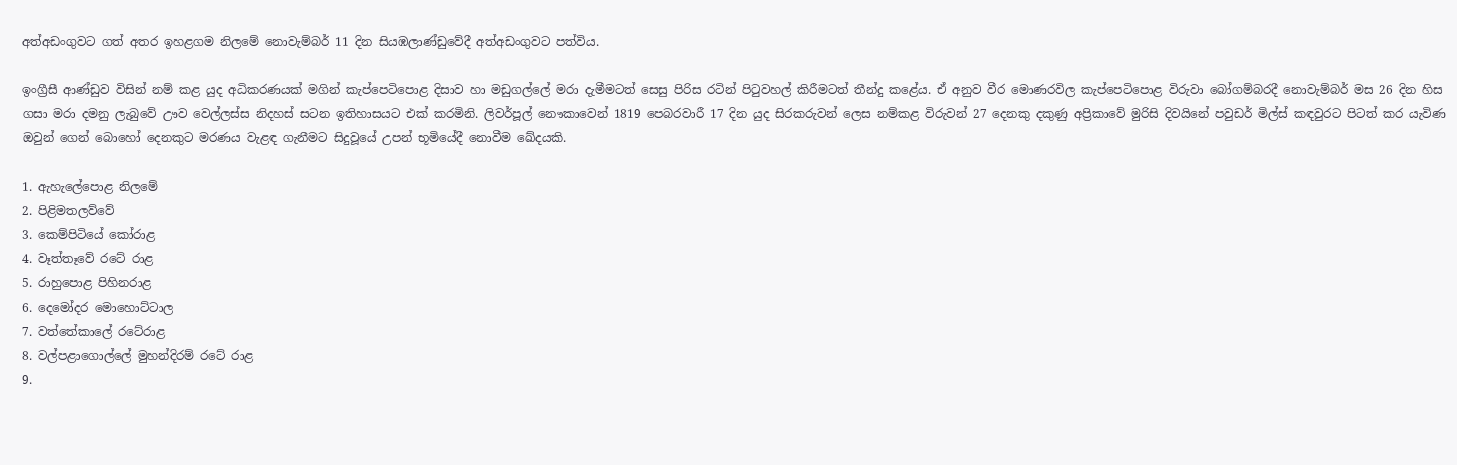අත්අඩංගුවට ගත් අතර ඉහළගම නිලමේ නොවැම්බර් 11 දින සියඹලාණ්ඩුවේදී අත්අඩංගුවට පත්විය.

ඉංග්‍රීසී ආණ්ඩුව විසින් නම් කළ යුද අධිකරණයක් මගින් කැප්පෙටිපොළ දිසාව හා මඩුගල්ලේ මරා දැමීමටත් සෙසු පිරිස රටින් පිටුවහල් කිරීමටත් තීන්දු කළේය. ඒ අනුව වීර මොණරවිල කැප්පෙටිපොළ විරුවා බෝගම්බරදී නොවැම්බර් මස 26 දින හිස ගසා මරා දමනු ලැබුවේ ඌව වෙල්ලස්ස නිදහස් සටන ඉතිහාසයට එක් කරමිනි. ලිවර්පූල් නෞකාවෙන් 1819 පෙබරවාරී 17 දින යුද සිරකරුවන් ලෙස නම්කළ විරුවන් 27 දෙනකු දකුණු අප්‍රිකාවේ මුරිසි දිවයිනේ පවුඩර් මිල්ස් කඳවුරට පිටත් කර යැවිණ ඔවුන් ගෙන් බොහෝ දෙනකුට මරණය වැළඳ ගැනීමට සිදුවූයේ උපන් භූමියේදී නොවීම ඛේදයකි.

1. ඇහැලේපොළ නිලමේ
2. පිළිමතලව්වේ
3. කෙම්පිටියේ කෝරාළ
4. වෑත්තෑවේ රටේ රාළ
5. රාහුපොළ පිහිනරාළ
6. දෙමෝදර මොහොට්ටාල
7. වත්තේකාලේ රටේරාළ
8. වල්පළාගොල්ලේ මුහන්දිරම් රටේ රාළ
9.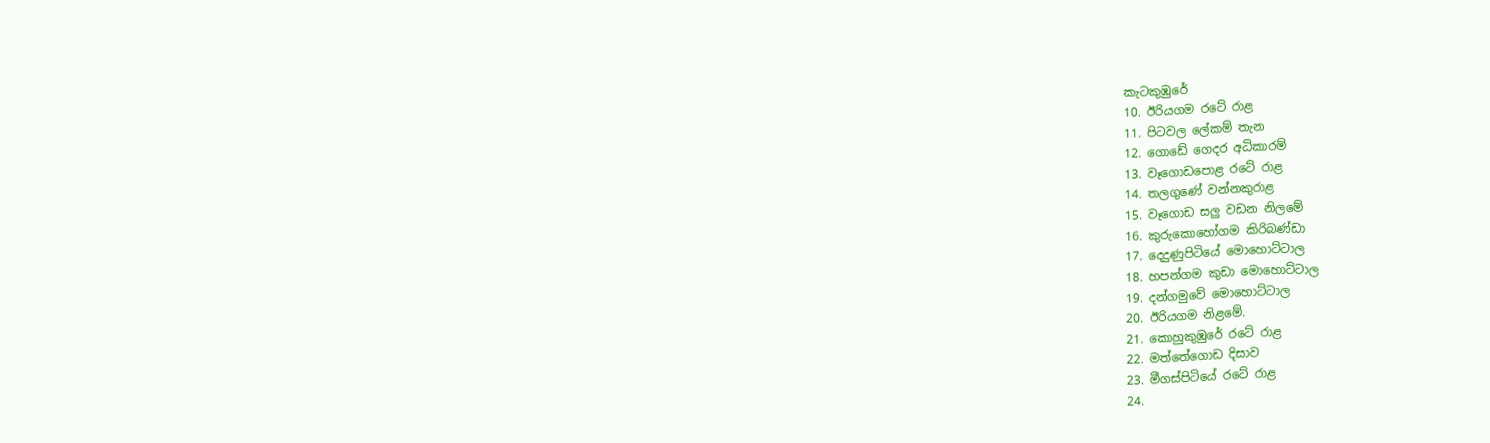කැටකුඹුරේ
10. ඊරියගම රටේ රාළ
11. පිටවල ලේකම් තැන
12. ගොඩේ ගෙදර අධිකාරම්
13. වෑගොඩපොළ රටේ රාළ
14. තලගුණේ වන්නකුරාළ
15. වෑගොඩ සලු වඩන නිලමේ
16. කුරුකොහෝගම කිරිබණ්ඩා
17. දෙදුණුපිටියේ මොහොට්ටාල
18. හපන්ගම කුඩා මොහොට්ටාල
19. දන්ගමුවේ මොහොට්ටාල
20. ඊරියගම නිළමේ.
21. කොහුකුඹුරේ රටේ රාළ
22. මත්තේගොඩ දිසාව
23. මීගස්පිටියේ ර‍ටේ රාළ
24.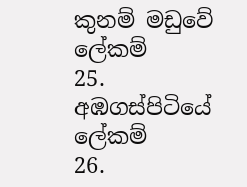කුනම් මඩුවේ ලේකම්
25. අඹගස්පිටියේ ලේකම්
26.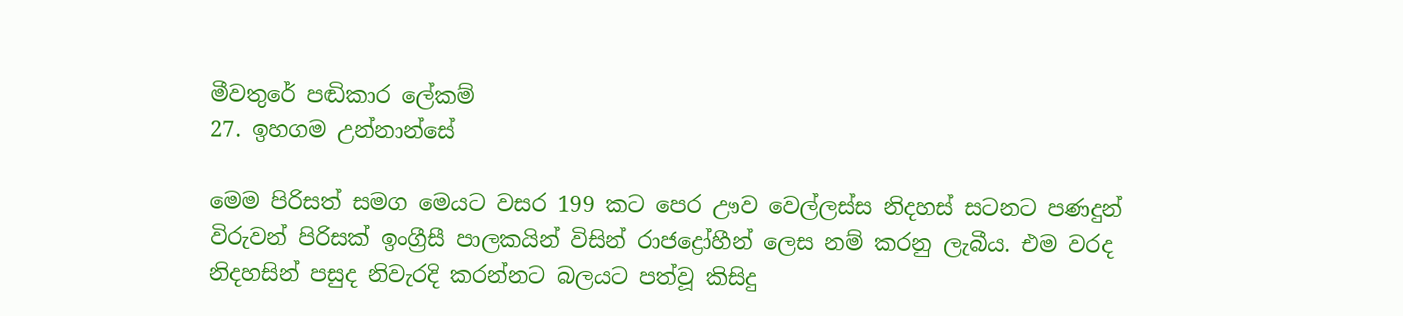මීවතුරේ පඬිකාර ‍ලේකම්
27. ඉහගම උන්නාන්සේ

මෙම පිරිසත් සමග මෙයට වසර 199 කට පෙර ඌව වෙල්ලස්ස නිදහස් සටනට පණදුන් විරුවන් පිරිසක් ඉංග්‍රීසී පාලකයින් විසින් රාජද්‍රෝහීන් ලෙස නම් කරනු ලැබීය. එම වරද නිදහසින් පසුද නිවැරදි කරන්නට බලයට පත්වූ කිසිදු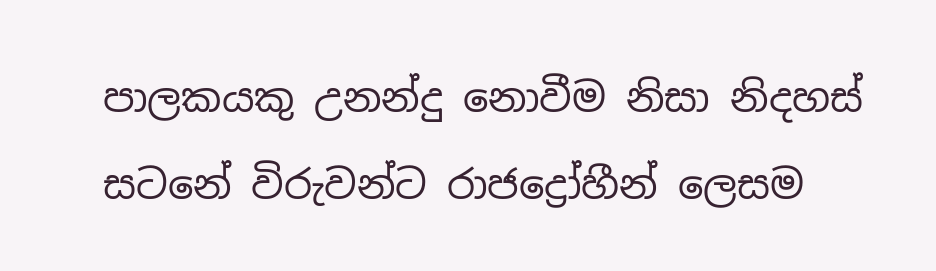පාලකයකු උනන්දු නොවීම නිසා නිදහස් සටනේ විරුවන්ට රාජද්‍රෝහීන් ලෙසම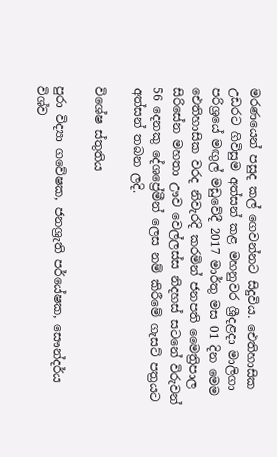මරණයෙන් පසුද කල් ගෙවන්නට සිදුවිය. ඓතිහාසික උඩරට ගිවිසුම අත්සන් කළ මහනුවර ශ්‍රීදළදා මාලිගා පරිශ්‍රයේ මඟුල් මඩුවේදී 2017 මාර්තු මස 01 දින මෙම ඓතිහාසික වරද නිවැරදි කරමින් ජනපති මෛත්‍රිපාල සිරිසේන මහතා ඌව වෙල්ලස්ස නිදහස් සටනේ විරුවන් 56 දෙනකු දේශප්‍රේමීන් ලෙස නම් කිරීමේ ගැසට් පත්‍රයට අත්සන් තබන ලදි.

විශේෂ ස්තුතිය

පුරා විද්‍යා ගවේෂක, ජනශ්‍රැති පර්යේෂක, සෞන්දර්ය විශ්ව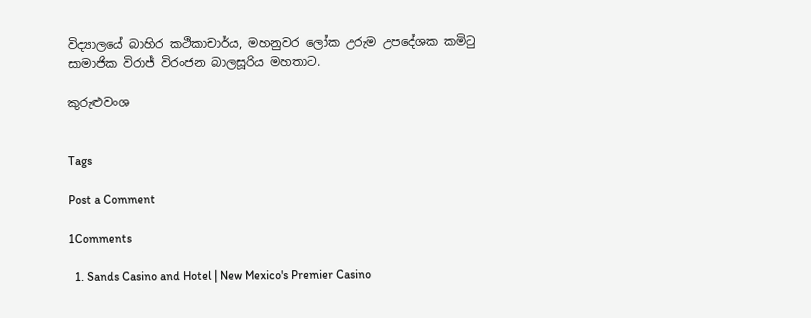විද්‍යාලයේ බාහිර කථිකාචාර්ය, මහනුවර ලෝක උරුම උපදේශක කමිටු සාමාජික විරාජ් විරංජන බාලසූරිය මහතාට.

කුරුළුවංශ


Tags

Post a Comment

1Comments

  1. Sands Casino and Hotel | New Mexico's Premier Casino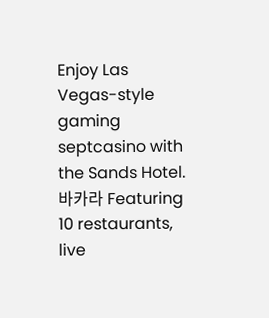Enjoy Las Vegas-style gaming septcasino with the Sands Hotel. 바카라 Featuring 10 restaurants, live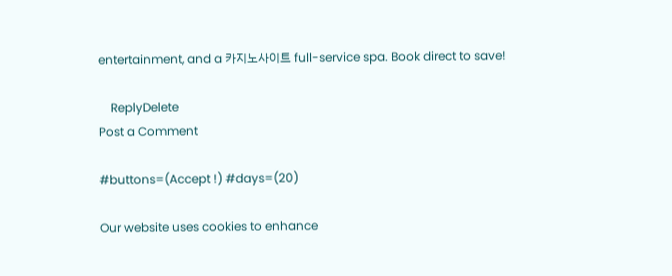entertainment, and a 카지노사이트 full-service spa. Book direct to save!

    ReplyDelete
Post a Comment

#buttons=(Accept !) #days=(20)

Our website uses cookies to enhance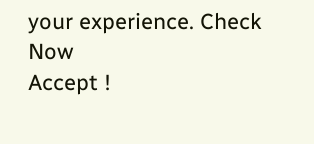your experience. Check Now
Accept !